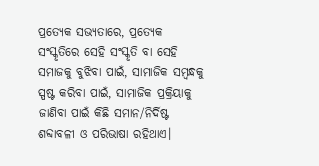ପ୍ରତ୍ୟେକ ସଭ୍ୟତାରେ, ପ୍ରତ୍ୟେକ ସଂସ୍କୃତିରେ ସେହି ସଂସ୍କୃତି ବା ସେହି ସମାଜକୁ ବୁଝିବା ପାଇଁ, ସାମାଜିକ ସମ୍ବନ୍ଧକୁ ସ୍ପଷ୍ଟ କରିବା ପାଇଁ, ସାମାଜିକ ପ୍ରକ୍ରିୟାକୁ ଜାଣିବା ପାଇଁ କିଛି ସମାନ/ନିର୍ଦିଷ୍ଟ ଶବ୍ଦାବଳୀ ଓ ପରିଭାଷା ରହିଥାଏ।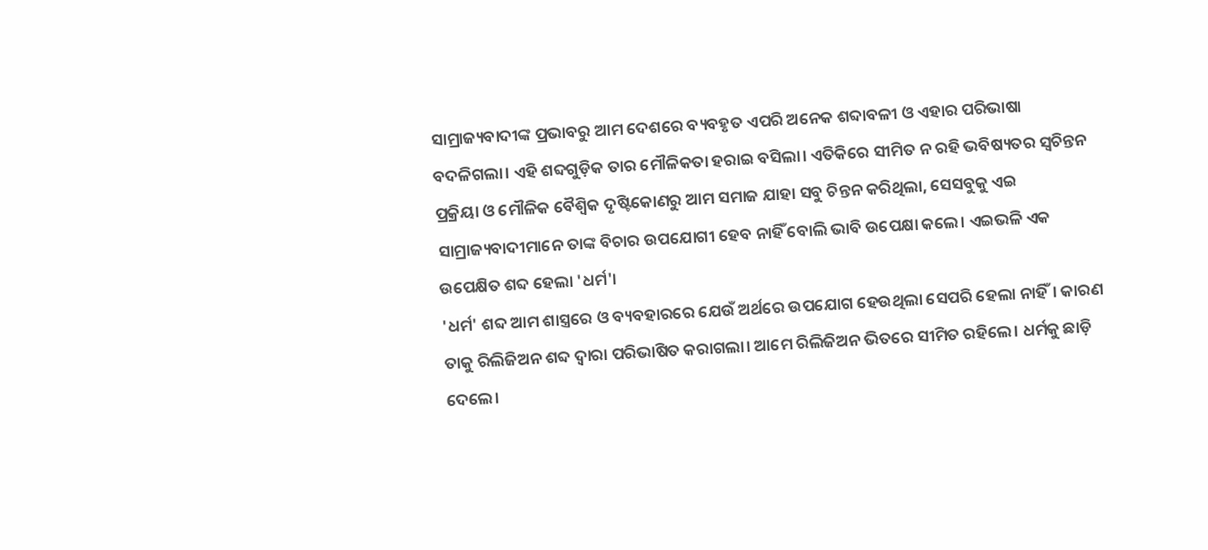ସାମ୍ରାଜ୍ୟବାଦୀଙ୍କ ପ୍ରଭାବରୁ ଆମ ଦେଶରେ ବ୍ୟବହୃତ ଏପରି ଅନେକ ଶବ୍ଦାବଳୀ ଓ ଏହାର ପରିଭାଷା ବଦଳିଗଲା। ଏହି ଶବ୍ଦଗୁଡ଼ିକ ତାର ମୌଳିକତା ହରାଇ ବସିଲା। ଏତିକିରେ ସୀମିତ ନ ରହି ଭବିଷ୍ୟତର ସ୍ୱଚିନ୍ତନ ପ୍ରକ୍ରିୟା ଓ ମୌଳିକ ବୈଶ୍ବିକ ଦୃଷ୍ଟିକୋଣରୁ ଆମ ସମାଜ ଯାହା ସବୁ ଚିନ୍ତନ କରିଥିଲା, ସେସବୁକୁ ଏଇ ସାମ୍ରାଜ୍ୟବାଦୀମାନେ ତାଙ୍କ ବିଚାର ଉପଯୋଗୀ ହେବ ନାହିଁ ବୋଲି ଭାବି ଉପେକ୍ଷା କଲେ। ଏଇଭଳି ଏକ ଉପେକ୍ଷିତ ଶବ୍ଦ ହେଲା 'ଧର୍ମ'।
'ଧର୍ମ' ଶବ୍ଦ ଆମ ଶାସ୍ତ୍ରରେ ଓ ବ୍ୟବହାରରେ ଯେଉଁ ଅର୍ଥରେ ଉପଯୋଗ ହେଉଥିଲା ସେପରି ହେଲା ନାହିଁ। କାରଣ ତାକୁ ରିଲିଜିଅନ ଶବ୍ଦ ଦ୍ୱାରା ପରିଭାଷିତ କରାଗଲା। ଆମେ ରିଲିଜିଅନ ଭିତରେ ସୀମିତ ରହିଲେ। ଧର୍ମକୁ ଛାଡ଼ି ଦେଲେ।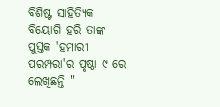ବିଶିଷ୍ଟ ସାହିତ୍ୟିକ ବିୟୋଗି ହରି ତାଙ୍କ ପୁସ୍ତକ 'ହମାରୀ ପରମ୍ପରା'ର ପୃଷ୍ଠା ୯ ରେ ଲେଖିଛନ୍ତି "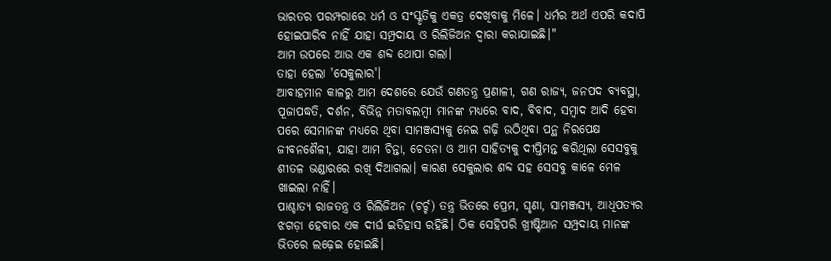ଭାରତର ପରମ୍ପରାରେ ଧର୍ମ ଓ ସଂସ୍କୃତିକୁ ଏକତ୍ର ଦେଖିବାକୁ ମିଳେ। ଧର୍ମର ଅର୍ଥ ଏପରି କଦାପି ହୋଇପାରିବ ନାହିଁ ଯାହା ସମ୍ପ୍ରଦାୟ ଓ ରିଲିଜିଅନ ଦ୍ୱାରା କରାଯାଇଛି।"
ଆମ ଉପରେ ଆଉ ଏକ ଶବ୍ଦ ଥୋପା ଗଲା।
ତାହା ହେଲା 'ସେକୁଲାର'।
ଆବାହମାନ କାଳରୁ ଆମ ଦେଶରେ ଯେଉଁ ଗଣତନ୍ତ୍ର ପ୍ରଣାଳୀ, ଗଣ ରାଜ୍ୟ, ଜନପଦ ବ୍ୟବସ୍ଥା, ପୂଜାପଦ୍ଧତି, ଦର୍ଶନ, ବିଭିନ୍ନ ମତାବଲମ୍ବୀ ମାନଙ୍କ ମଧ୍ୟରେ ବାଦ, ବିବାଦ, ସମ୍ବାଦ ଆଦି ହେବା ପରେ ସେମାନଙ୍କ ମଧ୍ୟରେ ଥିବା ସାମଞ୍ଜସ୍ୟକୁ ନେଇ ଗଢ଼ି ଉଠିଥିବା ପନ୍ଥ ନିରପେକ୍ଷ ଜୀବନଶୈଳୀ, ଯାହା ଆମ ଚିନ୍ତା, ଚେତନା ଓ ଆମ ସାହିତ୍ୟକୁ ଦୀପ୍ତିମନ୍ତ କରିଥିଲା ସେସବୁକୁ ଶୀତଳ ଭଣ୍ଡାରରେ ରଖି ଦିଆଗଲା। କାରଣ ସେକୁଲାର ଶବ୍ଦ ସହ ସେସବୁ କାଳେ ମେଳ ଖାଇଲା ନାହିଁ।
ପାଶ୍ଚାତ୍ୟ ରାଜତନ୍ତ୍ର ଓ ରିଲିଜିଅନ (ଚର୍ଚ୍ଚ) ତନ୍ତ୍ର ଭିତରେ ପ୍ରେମ, ଘୃଣା, ସାମଞ୍ଜସ୍ୟ, ଆଧିପତ୍ୟର ଝଗଡ଼ା ହେବାର ଏକ ଦୀର୍ଘ ଇତିହାସ ରହିଛି। ଠିକ ସେହିପରି ଖ୍ରୀଷ୍ଟିଆନ ସମ୍ପ୍ରଦାୟ ମାନଙ୍କ ଭିତରେ ଲଢ଼େଇ ହୋଇଛି।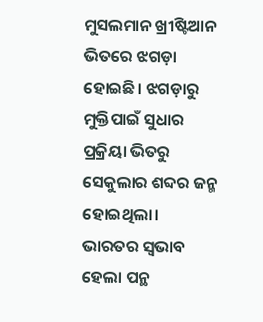ମୁସଲମାନ ଖ୍ରୀଷ୍ଟିଆନ ଭିତରେ ଝଗଡ଼ା ହୋଇଛି। ଝଗଡ଼ାରୁ ମୁକ୍ତିପାଇଁ ସୁଧାର ପ୍ରକ୍ରିୟା ଭିତରୁ ସେକୁଲାର ଶବ୍ଦର ଜନ୍ମ ହୋଇଥିଲା।
ଭାରତର ସ୍ଵଭାବ ହେଲା ପନ୍ଥ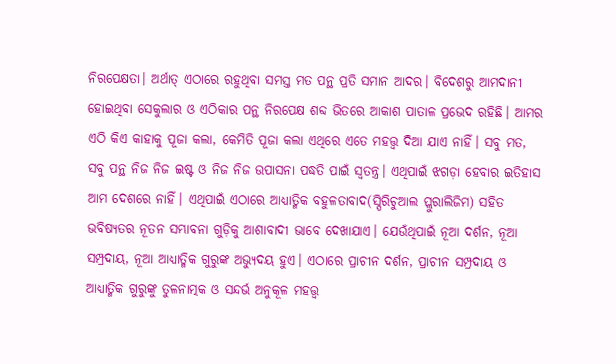ନିରପେକ୍ଷତା। ଅର୍ଥାତ୍ ଏଠାରେ ରହୁଥିବା ସମସ୍ତ ମତ ପନ୍ଥ ପ୍ରତି ସମାନ ଆଦର। ବିଦେଶରୁ ଆମଦାନୀ ହୋଇଥିବା ସେକୁଲାର ଓ ଏଠିକାର ପନ୍ଥ ନିରପେକ୍ଷ ଶବ୍ଦ ଭିତରେ ଆକାଶ ପାତାଳ ପ୍ରଭେଦ ରହିଛି। ଆମର ଏଠି କିଏ କାହାକୁ ପୂଜା କଲା, କେମିତି ପୂଜା କଲା ଏଥିରେ ଏତେ ମହତ୍ତ୍ୱ ଦିଆ ଯାଏ ନାହିଁ। ସବୁ ମତ, ସବୁ ପନ୍ଥ ନିଜ ନିଜ ଇଷ୍ଟ ଓ ନିଜ ନିଜ ଉପାସନା ପଦ୍ଧତି ପାଇଁ ସ୍ୱତନ୍ତ୍ର। ଏଥିପାଇଁ ଝଗଡ଼ା ହେବାର ଇତିହାସ ଆମ ଦେଶରେ ନାହିଁ। ଏଥିପାଇଁ ଏଠାରେ ଆଧ୍ୟାତ୍ମିକ ବହୁଳତାବାଦ(ସ୍ପିରିଚୁଆଲ ପ୍ଲୁରାଲିଜିମ) ସହିତ ଭବିଷ୍ୟତର ନୂତନ ସମ୍ଭାବନା ଗୁଡ଼ିକୁ ଆଶାବାଦୀ ଭାବେ ଦେଖାଯାଏ। ଯେଉଁଥିପାଇଁ ନୂଆ ଦର୍ଶନ, ନୂଆ ସମ୍ପ୍ରଦାୟ, ନୂଆ ଆଧ୍ୟାତ୍ମିକ ଗୁରୁଙ୍କ ଅଭ୍ୟୁଦୟ ହୁଏ। ଏଠାରେ ପ୍ରାଚୀନ ଦର୍ଶନ, ପ୍ରାଚୀନ ସମ୍ପ୍ରଦାୟ ଓ ଆଧ୍ୟାତ୍ମିକ ଗୁରୁଙ୍କୁ ତୁଳନାତ୍ମକ ଓ ସନ୍ଦର୍ଭ ଅନୁକୂଳ ମହତ୍ତ୍ୱ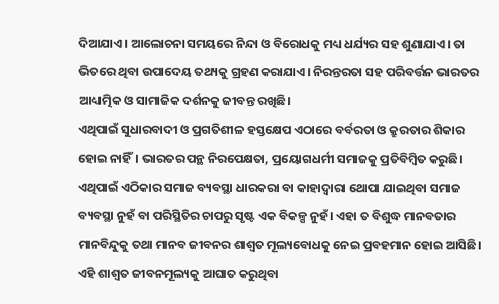ଦିଆଯାଏ। ଆଲୋଚନା ସମୟରେ ନିନ୍ଦା ଓ ବିରୋଧକୁ ମଧ୍ୟ ଧର୍ଯ୍ୟର ସହ ଶୁଣାଯାଏ। ତା ଭିତରେ ଥିବା ଉପାଦେୟ ତଥ୍ୟକୁ ଗ୍ରହଣ କରାଯାଏ। ନିରନ୍ତରତା ସହ ପରିବର୍ତ୍ତନ ଭାରତର ଆଧ୍ୟାତ୍ମିକ ଓ ସାମାଜିକ ଦର୍ଶନକୁ ଜୀବନ୍ତ ରଖିଛି।
ଏଥିପାଇଁ ସୁଧାରବାଦୀ ଓ ପ୍ରଗତିଶୀଳ ହସ୍ତକ୍ଷେପ ଏଠାରେ ବର୍ବରତା ଓ କ୍ରୁରତାର ଶିକାର ହୋଇ ନାହିଁ। ଭାରତର ପନ୍ଥ ନିରପେକ୍ଷତା, ପ୍ରୟୋଗଧର୍ମୀ ସମାଜକୁ ପ୍ରତିବିମ୍ବିତ କରୁଛି। ଏଥିପାଇଁ ଏଠିକାର ସମାଜ ବ୍ୟବସ୍ଥା ଧାରକରା ବା କାହାଦ୍ୱାରା ଥୋପା ଯାଇଥିବା ସମାଜ ବ୍ୟବସ୍ଥା ନୁହଁ ବା ପରିସ୍ଥିତିର ଚାପରୁ ସୃଷ୍ଟ ଏକ ବିକଳ୍ପ ନୁହଁ। ଏହା ତ ବିଶୁଦ୍ଧ ମାନବତାର ମାନବିନ୍ଦୁକୁ ତଥା ମାନବ ଜୀବନର ଶାଶ୍ୱତ ମୂଲ୍ୟବୋଧକୁ ନେଇ ପ୍ରବହମାନ ହୋଇ ଆସିଛି। ଏହି ଶାଶ୍ୱତ ଜୀବନମୂଲ୍ୟକୁ ଆଘାତ କରୁଥିବା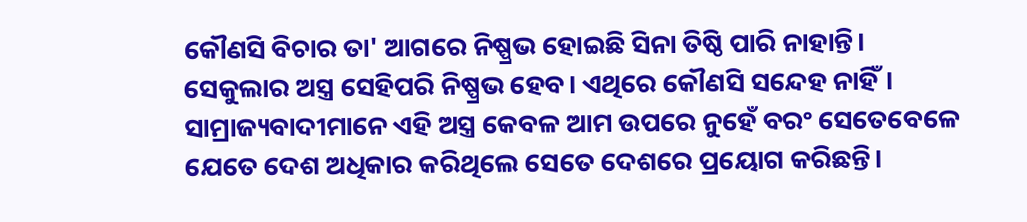କୌଣସି ବିଚାର ତା' ଆଗରେ ନିଷ୍ପ୍ରଭ ହୋଇଛି ସିନା ତିଷ୍ଠି ପାରି ନାହାନ୍ତି।
ସେକୁଲାର ଅସ୍ତ୍ର ସେହିପରି ନିଷ୍ପ୍ରଭ ହେବ। ଏଥିରେ କୌଣସି ସନ୍ଦେହ ନାହିଁ। ସାମ୍ରାଜ୍ୟବାଦୀମାନେ ଏହି ଅସ୍ତ୍ର କେବଳ ଆମ ଉପରେ ନୁହେଁ ବରଂ ସେତେବେଳେ ଯେତେ ଦେଶ ଅଧିକାର କରିଥିଲେ ସେତେ ଦେଶରେ ପ୍ରୟୋଗ କରିଛନ୍ତି।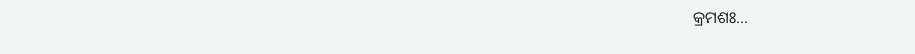କ୍ରମଶଃ...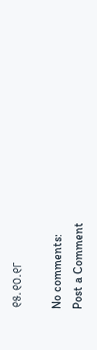୧୫.୧୦.୧୮

No comments:
Post a Comment